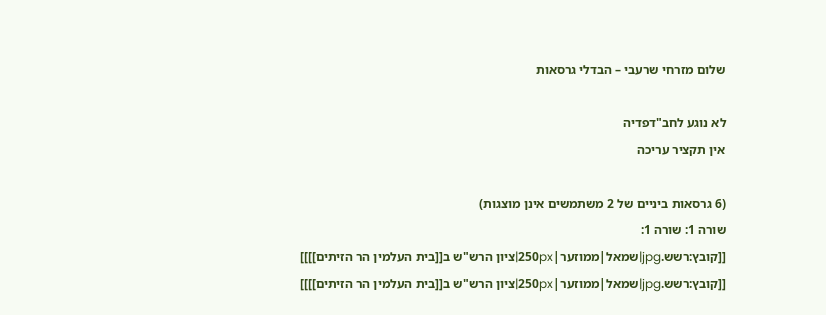שלום מזרחי שרעבי – הבדלי גרסאות

לא נוגע לחב"דפדיה
אין תקציר עריכה

(6 גרסאות ביניים של 2 משתמשים אינן מוצגות)
שורה 1: שורה 1:
[[קובץ:רשש.jpg|שמאל|ממוזער|250px|ציון הרש"ש ב[[בית העלמין הר הזיתים]]]]
[[קובץ:רשש.jpg|שמאל|ממוזער|250px|ציון הרש"ש ב[[בית העלמין הר הזיתים]]]]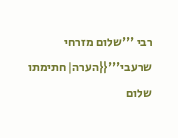רבי '''שלום מזרחי שרעבי'''{{הערה|חתימתו שלום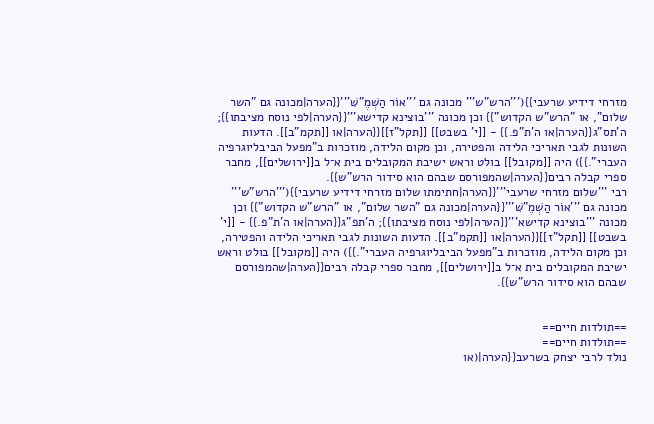מזרחי דידיע שרעבי}}('''הרש"ש''' מכונה גם '''אוֹר הַשְׁמֶ"שּׁ'''{{הערה|מכונה גם "השר שלום", או "הרש"ש הקדוש"}} וכן מכונה '''בוצינא קדישא'''{{הערה|לפי נוסח מציבתו}}; ה'תס"ג{{הערה|או ה'ת"פ.}} - [[י' בשבט]] [[תקל"ז]]{{הערה|או [[תקמ"ב]]. הדעות השונות לגבי תאריכי הלידה והפטירה, וכן מקום הלידה, מוזכרות ב"מפעל הביבליוגרפיה העברי".}}) היה [[מקובל]] בולט וראש ישיבת המקובלים בית א־ל ב[[ירושלים]], מחבר ספרי קבלה רבים{{הערה|שהמפורסם שבהם הוא סידור הרש"ש}}.
רבי '''שלום מזרחי שרעבי'''{{הערה|חתימתו שלום מזרחי דידיע שרעבי}}('''הרש"ש''' מכונה גם '''אוֹר הַשְׁמֶ"שּׁ'''{{הערה|מכונה גם "השר שלום", או "הרש"ש הקדוש"}} וכן מכונה '''בוצינא קדישא'''{{הערה|לפי נוסח מציבתו}}; ה'תפ"ג{{הערה|או ה'ת"פ.}} - [[י' בשבט]] [[תקל"ז]]{{הערה|או [[תקמ"ב]]. הדעות השונות לגבי תאריכי הלידה והפטירה, וכן מקום הלידה, מוזכרות ב"מפעל הביבליוגרפיה העברי".}}) היה [[מקובל]] בולט וראש ישיבת המקובלים בית א־ל ב[[ירושלים]], מחבר ספרי קבלה רבים{{הערה|שהמפורסם שבהם הוא סידור הרש"ש}}.


==תולדות חיים==
==תולדות חיים==
נולד לרבי יצחק בשרעב{{הערה|(או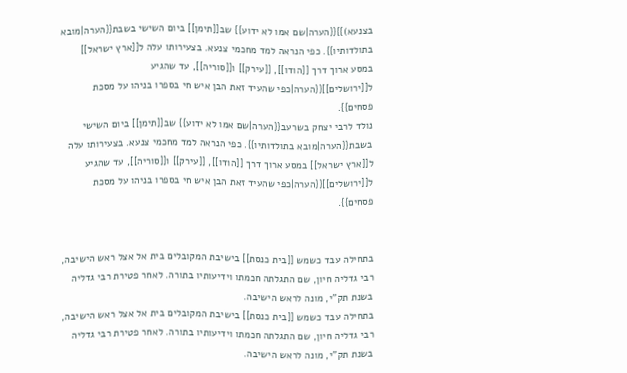בצנעא)}}{{הערה|שם אמו לא ידוע}} שב[[תימן]] ביום השישי בשבת{{הערה|מובא בתולדותיו}}. כפי הנראה למד מחכמי צנעא. בצעירותו עלה ל[[ארץ ישראל]] במסע ארוך דרך [[הודו]], [[עירק]] ו[[סוריה]], עד שהגיע ל[[ירושלים]]{{הערה|כפי שהעיד זאת הבן איש חי בספרו בניהו על מסכת פסחים}}.
נולד לרבי יצחק בשרעב{{הערה|שם אמו לא ידוע}} שב[[תימן]] ביום השישי בשבת{{הערה|מובא בתולדותיו}}. כפי הנראה למד מחכמי צנעא. בצעירותו עלה ל[[ארץ ישראל]] במסע ארוך דרך [[הודו]], [[עירק]] ו[[סוריה]], עד שהגיע ל[[ירושלים]]{{הערה|כפי שהעיד זאת הבן איש חי בספרו בניהו על מסכת פסחים}}.


בתחילה עבד כשמש [[בית כנסת]] בישיבת המקובלים בית אל אצל ראש הישיבה, רבי גדליה חיון, שם התגלתה חכמתו וידיעותיו בתורה. לאחר פטירת רבי גדליה בשנת תק"י, מונה לראש הישיבה.
בתחילה עבד כשמש [[בית כנסת]] בישיבת המקובלים בית אל אצל ראש הישיבה, רבי גדליה חיון, שם התגלתה חכמתו וידיעותיו בתורה. לאחר פטירת רבי גדליה בשנת תק"י, מונה לראש הישיבה.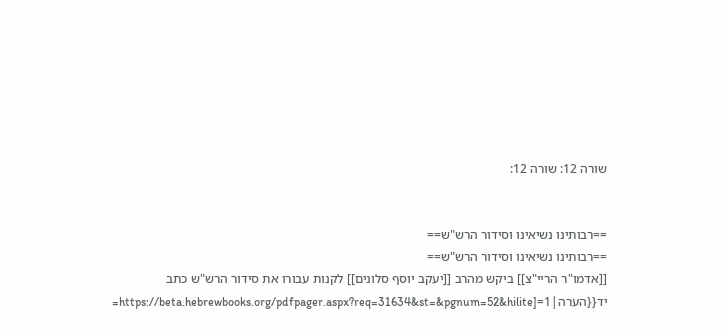שורה 12: שורה 12:


==רבותינו נשיאינו וסידור הרש"ש==
==רבותינו נשיאינו וסידור הרש"ש==
[[אדמו"ר הריי"צ]] ביקש מהרב [[יעקב יוסף סלונים]] לקנות עבורו את סידור הרש"ש כתב יד{{הערה|1=[https://beta.hebrewbooks.org/pdfpager.aspx?req=31634&st=&pgnum=52&hilite=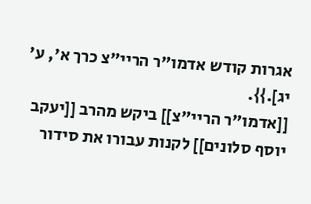אגרות קודש אדמו"ר הריי"צ כרך א', ע' יג].}}.
[[אדמו"ר הריי"צ]] ביקש מהרב [[יעקב יוסף סלונים]] לקנות עבורו את סידור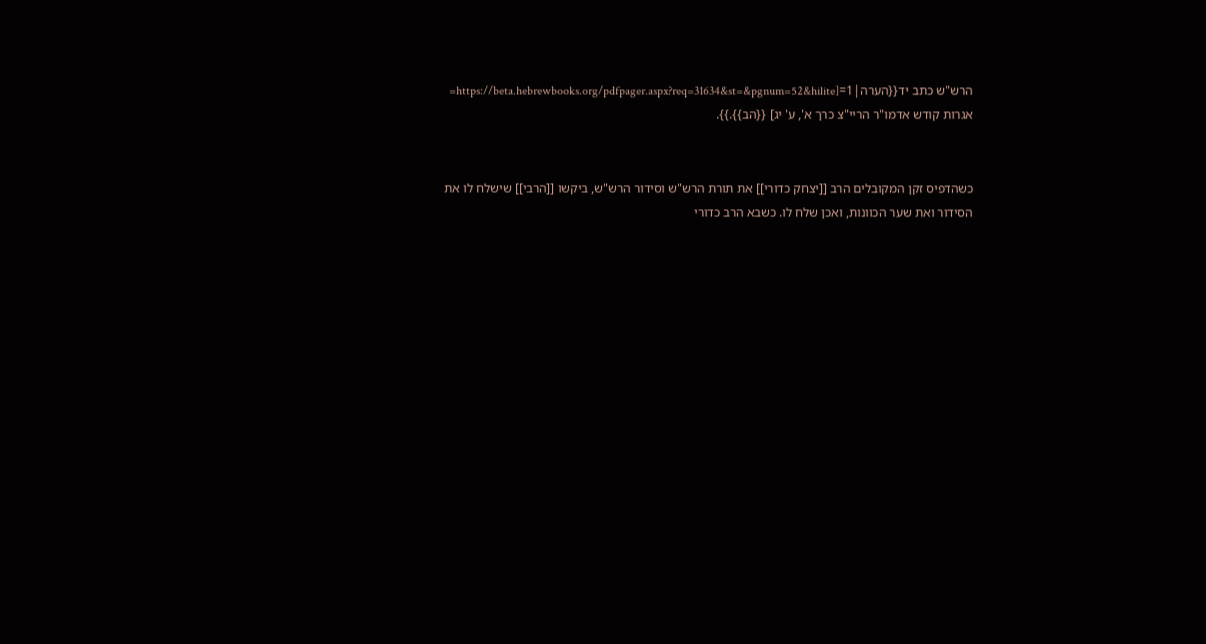הרש"ש כתב יד{{הערה|1=[https://beta.hebrewbooks.org/pdfpager.aspx?req=31634&st=&pgnum=52&hilite= אגרות קודש אדמו"ר הריי"צ כרך א', ע' יג] {{הב}}.}}.


כשהדפיס זקן המקובלים הרב [[יצחק כדורי]] את תורת הרש"ש וסידור הרש"ש, ביקשו [[הרבי]] שישלח לו את הסידור ואת שער הכוונות, ואכן שלח לו. כשבא הרב כדורי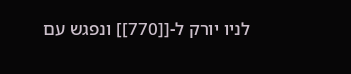לניו יורק ל-[[770]] ונפגש עם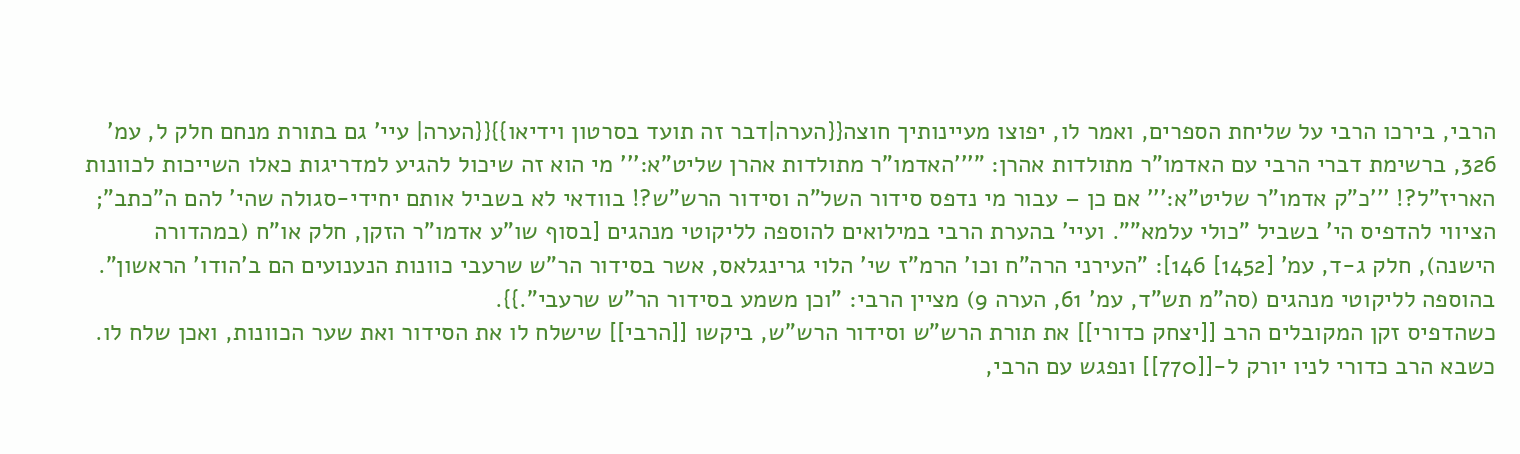הרבי, בירכו הרבי על שליחת הספרים, ואמר לו, יפוצו מעיינותיך חוצה{{הערה|דבר זה תועד בסרטון וידיאו}}{{הערה| עיי' גם בתורת מנחם חלק ל, עמ' 326, ברשימת דברי הרבי עם האדמו"ר מתולדות אהרן: "'''האדמו"ר מתולדות אהרן שליט"א:''' מי הוא זה שיכול להגיע למדריגות כאלו השייכות לכוונות האריז"ל?! '''כ"ק אדמו"ר שליט"א:''' אם כן – עבור מי נדפס סידור השל"ה וסידור הרש"ש?! בוודאי לא בשביל אותם יחידי-סגולה שהי' להם ה"כתב"; הציווי להדפיס הי' בשביל "כולי עלמא"". ועיי' בהערת הרבי במילואים להוספה לליקוטי מנהגים [בסוף שו"ע אדמו"ר הזקן, חלק או"ח (במהדורה הישנה), חלק ג-ד, עמ' [1452] 146]: "העירני הרה"ח וכו' הרמ"ז שי' הלוי גרינגלאס, אשר בסידור הר"ש שרעבי כוונות הנענועים הם ב'הודו' הראשון". בהוספה לליקוטי מנהגים (סה"מ תש"ד, עמ' 61, הערה 9) מציין הרבי: "וכן משמע בסידור הר"ש שרעבי".}}.
כשהדפיס זקן המקובלים הרב [[יצחק כדורי]] את תורת הרש"ש וסידור הרש"ש, ביקשו [[הרבי]] שישלח לו את הסידור ואת שער הכוונות, ואכן שלח לו. כשבא הרב כדורי לניו יורק ל-[[770]] ונפגש עם הרבי,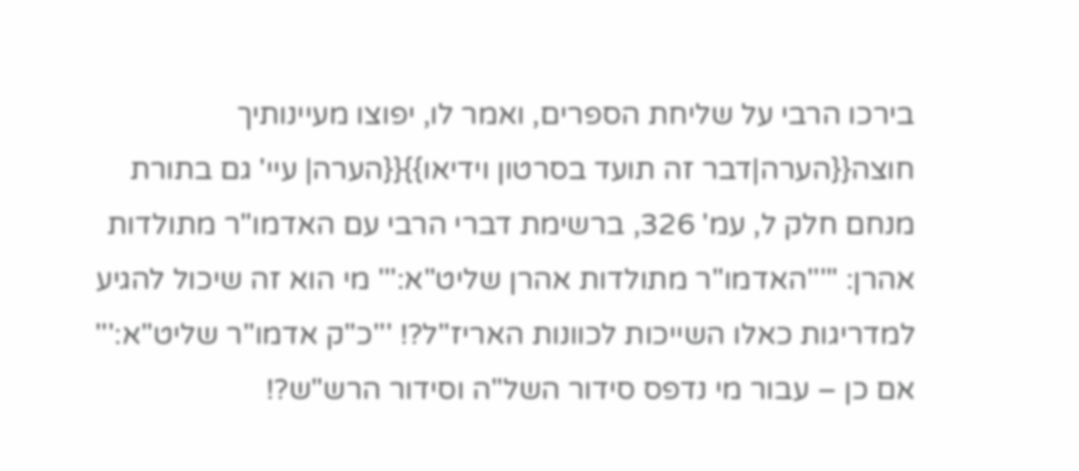בירכו הרבי על שליחת הספרים, ואמר לו, יפוצו מעיינותיך חוצה{{הערה|דבר זה תועד בסרטון וידיאו}}{{הערה| עיי' גם בתורת מנחם חלק ל, עמ' 326, ברשימת דברי הרבי עם האדמו"ר מתולדות אהרן: "'''האדמו"ר מתולדות אהרן שליט"א:''' מי הוא זה שיכול להגיע למדריגות כאלו השייכות לכוונות האריז"ל?! '''כ"ק אדמו"ר שליט"א:''' אם כן – עבור מי נדפס סידור השל"ה וסידור הרש"ש?!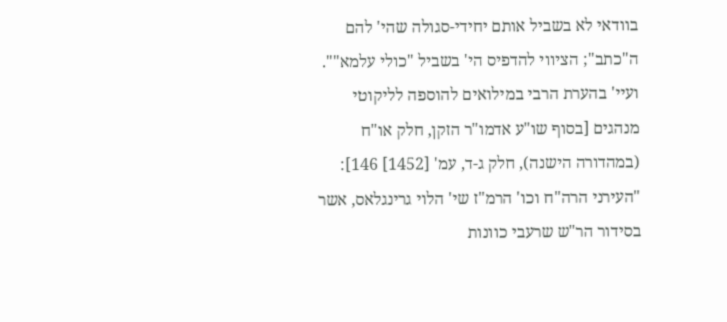בוודאי לא בשביל אותם יחידי-סגולה שהי' להם ה"כתב"; הציווי להדפיס הי' בשביל "כולי עלמא"". ועיי' בהערת הרבי במילואים להוספה לליקוטי מנהגים [בסוף שו"ע אדמו"ר הזקן, חלק או"ח (במהדורה הישנה), חלק ג-ד, עמ' [1452] 146]: "העירני הרה"ח וכו' הרמ"ז שי' הלוי גרינגלאס, אשר בסידור הר"ש שרעבי כוונות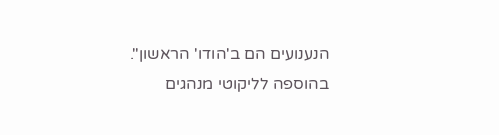הנענועים הם ב'הודו' הראשון". בהוספה לליקוטי מנהגים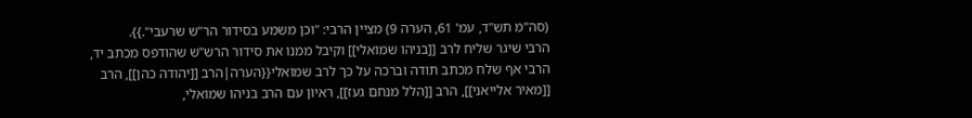(סה"מ תש"ד, עמ' 61, הערה 9) מציין הרבי: "וכן משמע בסידור הר"ש שרעבי".}}.
הרבי שיגר שליח לרב [[בניהו שמואלי]] וקיבל ממנו את סידור הרש"ש שהודפס מכתב יד, הרבי אף שלח מכתב תודה וברכה על כך לרב שמואלי{{הערה|הרב [[יהודה כהן]], הרב [[מאיר אלייאני]], הרב [[הלל מנחם געז]], ראיון עם הרב בניהו שמואלי,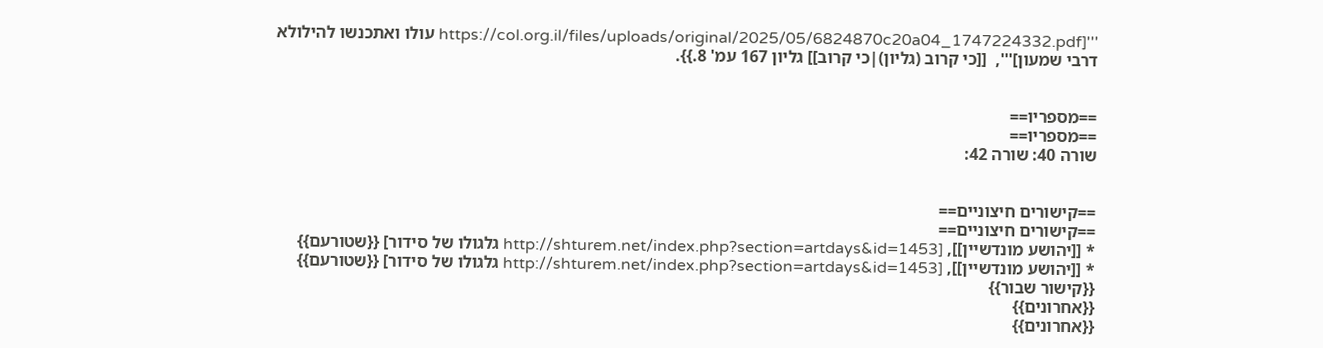'''[https://col.org.il/files/uploads/original/2025/05/6824870c20a04_1747224332.pdf עולו ואתכנשו להילולא דרבי שמעון]''',  [[כי קרוב (גליון)|כי קרוב]] גליון 167 עמ' 8.}}.


==מספריו==
==מספריו==
שורה 40: שורה 42:


==קישורים חיצוניים==
==קישורים חיצוניים==
* [[יהושע מונדשיין]], [http://shturem.net/index.php?section=artdays&id=1453 גלגולו של סידור] {{שטורעם}}
* [[יהושע מונדשיין]], [http://shturem.net/index.php?section=artdays&id=1453 גלגולו של סידור] {{שטורעם}} {{קישור שבור}}
{{אחרונים}}
{{אחרונים}}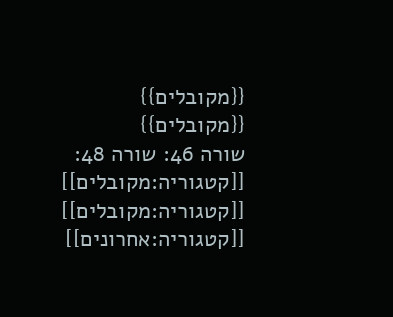{{מקובלים}}
{{מקובלים}}
שורה 46: שורה 48:
[[קטגוריה:מקובלים]]
[[קטגוריה:מקובלים]]
[[קטגוריה:אחרונים]]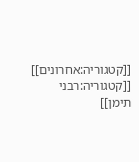[[קטגוריה:אחרונים]]
[[קטגוריה:רבני תימן]]